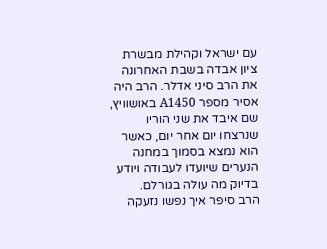עם ישראל וקהילת מבשרת ציון אבדה בשבת האחרונה את הרב סיני אדלר. הרב היה אסיר מספר A1450 באושוויץ, שם איבד את שני הוריו שנרצחו יום אחר יום, כאשר הוא נמצא בסמוך במחנה הנערים שיועדו לעבודה ויודע בדיוק מה עולה בגורלם.
הרב סיפר איך נפשו נזעקה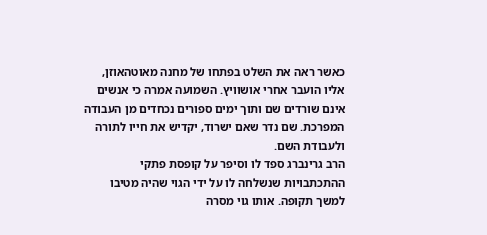כאשר ראה את השלט בפתחו של מחנה מאוטהאוזן, אליו הועבר אחרי אושוויץ. השמועה אמרה כי אנשים אינם שורדים שם ותוך ימים ספורים נכחדים מן העבודה המפרכת. שם נדר שאם ישרוד, יקדיש את חייו לתורה ולעבודת השם.
הרב גרינברג ספד לו וסיפר על קופסת פתקי ההתכתבויות שנשלחה לו על ידי הגוי שהיה מטיבו למשך תקופה. אותו גוי מסרה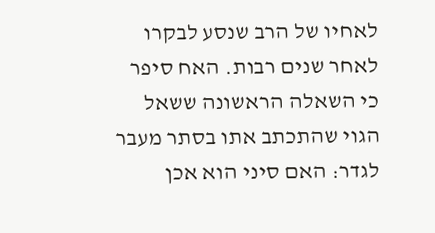לאחיו של הרב שנסע לבקרו לאחר שנים רבות. האח סיפר כי השאלה הראשונה ששאל הגוי שהתכתב אתו בסתר מעבר לגדר: האם סיני הוא אכן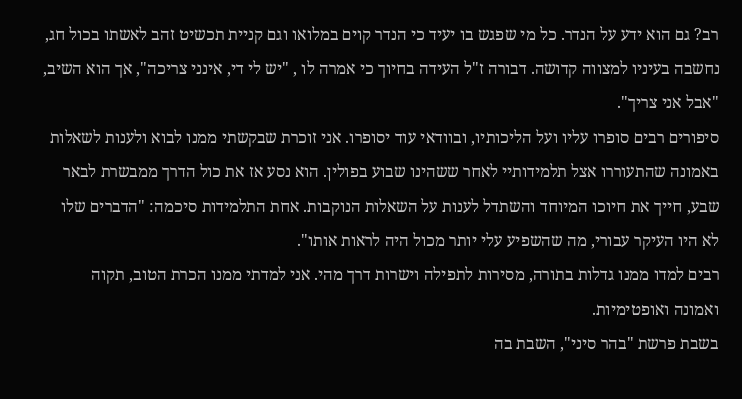רב? גם הוא ידע על הנדר. כל מי שפגש בו יעיד כי הנדר קוים במלואו וגם קניית תכשיט זהב לאשתו בכול חג, נחשבה בעיניו למצווה קדושה. דבורה ז"ל העידה בחיוך כי אמרה לו , "יש לי די, אינני צריכה", אך הוא השיב, "אבל אני צריך".
סיפורים רבים סופרו עליו ועל הליכותיו, ובוודאי עוד יסופרו. אני זוכרת שבקשתי ממנו לבוא ולענות לשאלות באמונה שהתעוררו אצל תלמידותיי לאחר ששהינו שבוע בפולין. הוא נסע אז את כול הדרך ממבשרת לבאר שבע, חייך את חיוכו המיוחד והשתדל לענות על השאלות הנוקבות. אחת התלמידות סיכמה: "הדברים שלו לא היו העיקר עבורי, מה שהשפיע עלי יותר מכול היה לראות אותו".
רבים למדו ממנו גדלות בתורה, מסירות לתפילה וישרות דרך מהי. אני למדתי ממנו הכרת הטוב, תקוה ואמונה ואופטימיות.
בשבת פרשת "בהר סיני", השבת בה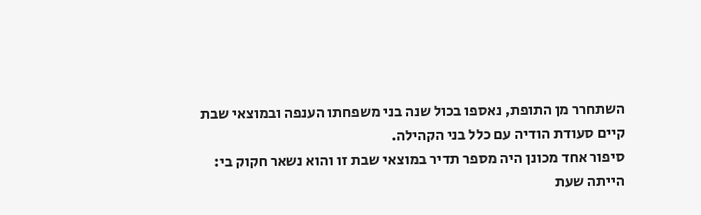השתחרר מן התופת, נאספו בכול שנה בני משפחתו הענפה ובמוצאי שבת קיים סעודת הודיה עם כלל בני הקהילה.
סיפור אחד מכונן היה מספר תדיר במוצאי שבת זו והוא נשאר חקוק בי:
הייתה שעת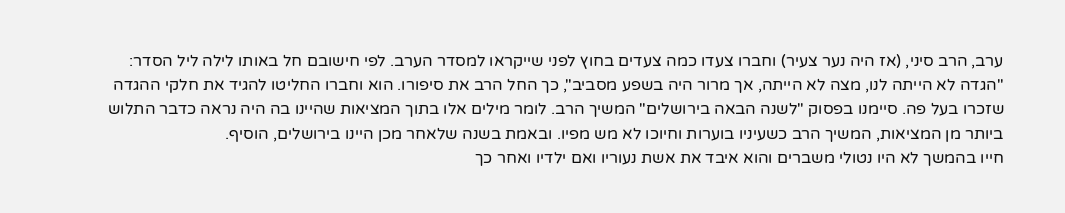ערב, הרב סיני, (אז היה נער צעיר) וחברו צעדו כמה צעדים בחוץ לפני שייקראו למסדר הערב. לפי חישובם חל באותו לילה ליל הסדר: "הגדה לא הייתה לנו, מצה לא הייתה, אך מרור היה בשפע מסביב", כך החל הרב את סיפורו. הוא וחברו החליטו להגיד את חלקי ההגדה שזכרו בעל פה. סיימנו בפסוק "לשנה הבאה בירושלים" המשיך הרב. לומר מילים אלו בתוך המציאות שהיינו בה היה נראה כדבר התלוש ביותר מן המציאות, המשיך הרב כשעיניו בוערות וחיוכו לא מש מפיו. ובאמת בשנה שלאחר מכן היינו בירושלים, הוסיף.
חייו בהמשך לא היו נטולי משברים והוא איבד את אשת נעוריו ואם ילדיו ואחר כך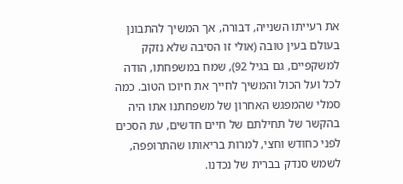את רעייתו השנייה, דבורה, אך המשיך להתבונן בעולם בעין טובה (אולי זו הסיבה שלא נזקק למשקפיים, גם בגיל 92), שמח במשפחתו, הודה לכל ועל הכול והמשיך לחייך את חיוכו הטוב. כמה סמלי שהמפגש האחרון של משפחתנו אתו היה בהקשר של תחילתם של חיים חדשים, עת הסכים לפני כחודש וחצי, למרות בריאותו שהתרופפה, לשמש סנדק בברית של נכדנו.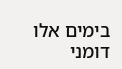בימים אלו דומני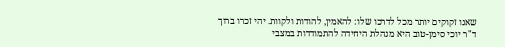שאנו זקוקים יותר מכל לדרכו שלו: להאמין, להודות ולקוות. יהי זכרו ברוך
ד"ר יוכי סימן-טוב היא מנהלת היחידה להתמודדות במצבי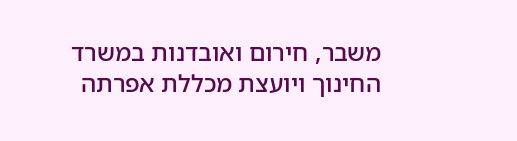משבר, חירום ואובדנות במשרד החינוך ויועצת מכללת אפרתה